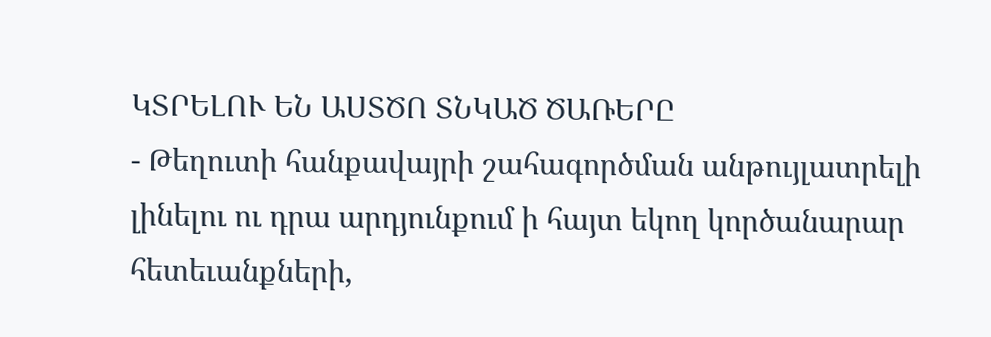ԿՏՐԵԼՈՒ ԵՆ ԱՍՏԾՈ ՏՆԿԱԾ ԾԱՌԵՐԸ
- Թեղուտի հանքավայրի շահագործման անթույլատրելի լինելու ու դրա արդյունքում ի հայտ եկող կործանարար հետեւանքների,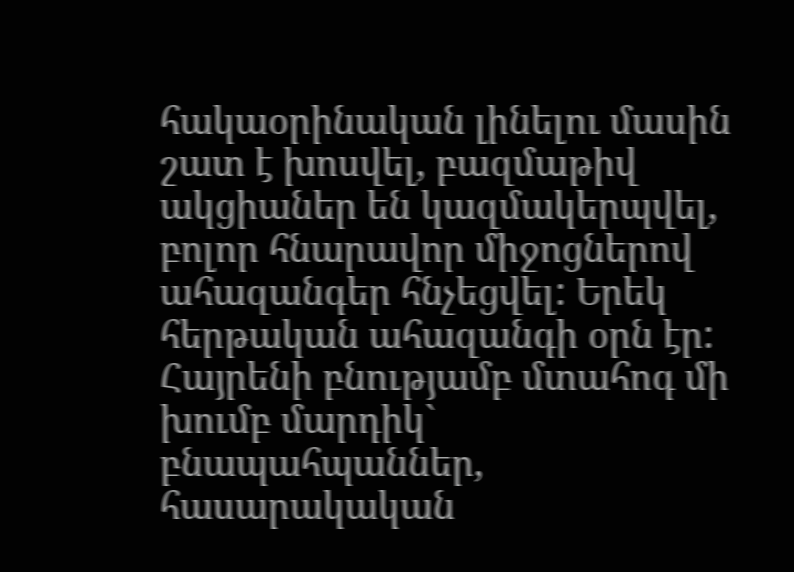հակաօրինական լինելու մասին շատ է խոսվել, բազմաթիվ ակցիաներ են կազմակերպվել, բոլոր հնարավոր միջոցներով ահազանգեր հնչեցվել: Երեկ հերթական ահազանգի օրն էր: Հայրենի բնությամբ մտահոգ մի խումբ մարդիկ` բնապահպաններ, հասարակական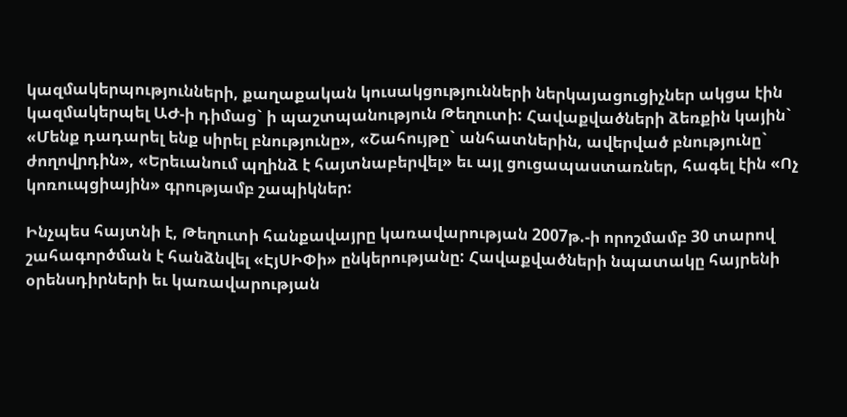կազմակերպությունների, քաղաքական կուսակցությունների ներկայացուցիչներ ակցա էին կազմակերպել ԱԺ-ի դիմաց` ի պաշտպանություն Թեղուտի: Հավաքվածների ձեռքին կային` «Մենք դադարել ենք սիրել բնությունը», «Շահույթը` անհատներին, ավերված բնությունը` ժողովրդին», «Երեւանում պղինձ է հայտնաբերվել» եւ այլ ցուցապաստառներ, հագել էին «Ոչ կոռուպցիային» գրությամբ շապիկներ:

Ինչպես հայտնի է, Թեղուտի հանքավայրը կառավարության 2007թ.-ի որոշմամբ 30 տարով շահագործման է հանձնվել «ԷյՍԻՓի» ընկերությանը: Հավաքվածների նպատակը հայրենի օրենսդիրների եւ կառավարության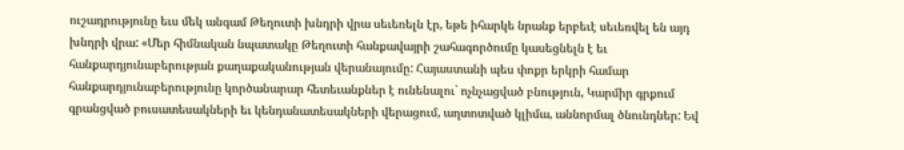ուշադրությունը եւս մեկ անգամ Թեղուտի խնդրի վրա սեւեռելն էր, եթե իհարկե նրանք երբեւէ սեւեռվել են այդ խնդրի վրա: «Մեր հիմնական նպատակը Թեղուտի հանքավայրի շահագործումը կասեցնելն է եւ հանքարդյունաբերության քաղաքականության վերանայումը: Հայաստանի պես փոքր երկրի համար հանքարդյունաբերությունը կործանարար հետեւանքներ է ունենալու` ոչնչացված բնություն, Կարմիր գրքում գրանցված բուսատեսակների եւ կենդանատեսակների վերացում, աղտոտված կլիմա, աննորմալ ծնունդներ: Եվ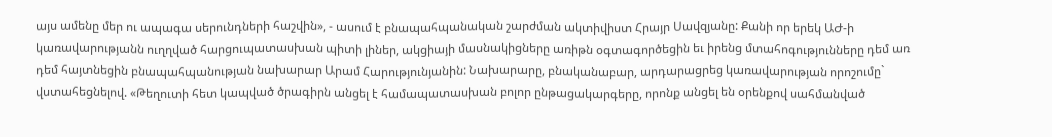այս ամենը մեր ու ապագա սերունդների հաշվին», - ասում է բնապահպանական շարժման ակտիվիստ Հրայր Սավզյանը: Քանի որ երեկ ԱԺ-ի կառավարությանն ուղղված հարցուպատասխան պիտի լիներ, ակցիայի մասնակիցները առիթն օգտագործեցին եւ իրենց մտահոգությունները դեմ առ դեմ հայտնեցին բնապահպանության նախարար Արամ Հարությունյանին: Նախարարը, բնականաբար, արդարացրեց կառավարության որոշումը` վստահեցնելով. «Թեղուտի հետ կապված ծրագիրն անցել է համապատասխան բոլոր ընթացակարգերը, որոնք անցել են օրենքով սահմանված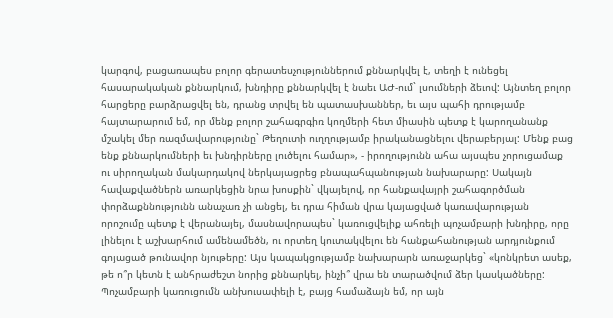կարգով, բացառապես բոլոր գերատեսչություններում քննարկվել է, տեղի է ունեցել հասարակական քննարկում, խնդիրը քննարկվել է նաեւ ԱԺ-ում` լսումների ձեւով: Այնտեղ բոլոր հարցերը բարձրացվել են, դրանց տրվել են պատասխաններ, եւ այս պահի դրությամբ հայտարարում եմ, որ մենք բոլոր շահագրգիռ կողմերի հետ միասին պետք է կարողանանք մշակել մեր ռազմավարությունը` Թեղուտի ուղղությամբ իրականացնելու վերաբերյալ: Մենք բաց ենք քննարկումների եւ խնդիրները լուծելու համար», - իրողությունն ահա այսպես չորուցամաք ու սիրողական մակարդակով ներկայացրեց բնապահպանության նախարարը: Սակայն հավաքվածներն առարկեցին նրա խոսքին` վկայելով, որ հանքավայրի շահագործման փորձաքննությունն անաչառ չի անցել, եւ դրա հիման վրա կայացված կառավարության որոշումը պետք է վերանայել, մասնավորապես` կառուցվելիք ահռելի պոչամբարի խնդիրը, որը լինելու է աշխարհում ամենամեծն, ու որտեղ կուտակվելու են հանքահանության արդյունքում գոյացած թունավոր նյութերը: Այս կապակցությամբ նախարարն առաջարկեց` «կոնկրետ ասեք, թե ո՞ր կետն է անհրաժեշտ նորից քննարկել, ինչի՞ վրա են տարածվում ձեր կասկածները: Պոչամբարի կառուցումն անխուսափելի է, բայց համաձայն եմ, որ այն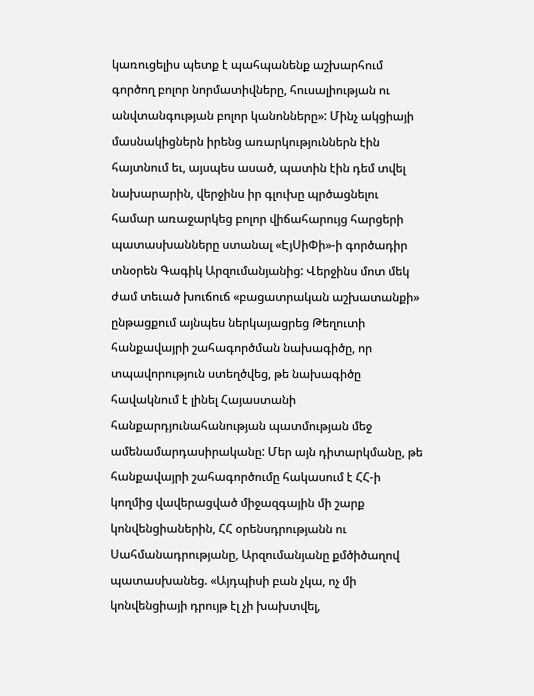կառուցելիս պետք է պահպանենք աշխարհում գործող բոլոր նորմատիվները, հուսալիության ու անվտանգության բոլոր կանոնները»: Մինչ ակցիայի մասնակիցներն իրենց առարկություններն էին հայտնում եւ, այսպես ասած, պատին էին դեմ տվել նախարարին, վերջինս իր գլուխը պրծացնելու համար առաջարկեց բոլոր վիճահարույց հարցերի պատասխանները ստանալ «ԷյՍիՓի»-ի գործադիր տնօրեն Գագիկ Արզումանյանից: Վերջինս մոտ մեկ ժամ տեւած խուճուճ «բացատրական աշխատանքի» ընթացքում այնպես ներկայացրեց Թեղուտի հանքավայրի շահագործման նախագիծը, որ տպավորություն ստեղծվեց, թե նախագիծը հավակնում է լինել Հայաստանի հանքարդյունահանության պատմության մեջ ամենամարդասիրականը: Մեր այն դիտարկմանը, թե հանքավայրի շահագործումը հակասում է ՀՀ-ի կողմից վավերացված միջազգային մի շարք կոնվենցիաներին, ՀՀ օրենսդրությանն ու Սահմանադրությանը, Արզումանյանը քմծիծաղով պատասխանեց. «Այդպիսի բան չկա, ոչ մի կոնվենցիայի դրույթ էլ չի խախտվել,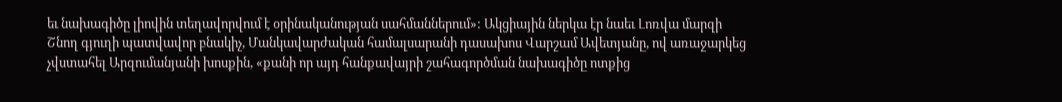եւ նախագիծը լիովին տեղավորվում է օրինականության սահմաններում»: Ակցիային ներկա էր նաեւ Լոռվա մարզի Շնող գյուղի պատվավոր բնակիչ, Մանկավարժական համալսարանի դասախոս Վարշամ Ավետյանը, ով առաջարկեց չվստահել Արզումանյանի խոսքին, «քանի որ այդ հանքավայրի շահագործման նախագիծը ոտքից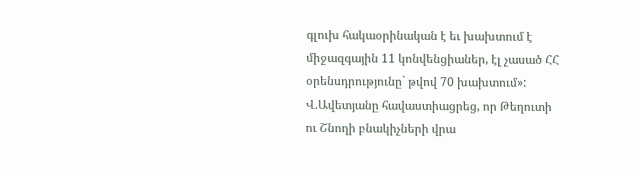գլուխ հակաօրինական է եւ խախտում է միջազգային 11 կոնվենցիաներ, էլ չասած ՀՀ օրենսդրությունը` թվով 70 խախտում»: Վ.Ավետյանը հավաստիացրեց, որ Թեղուտի ու Շնողի բնակիչների վրա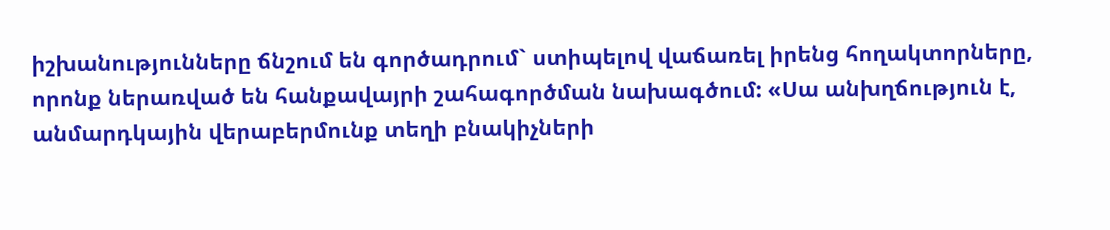իշխանությունները ճնշում են գործադրում` ստիպելով վաճառել իրենց հողակտորները, որոնք ներառված են հանքավայրի շահագործման նախագծում: «Սա անխղճություն է, անմարդկային վերաբերմունք տեղի բնակիչների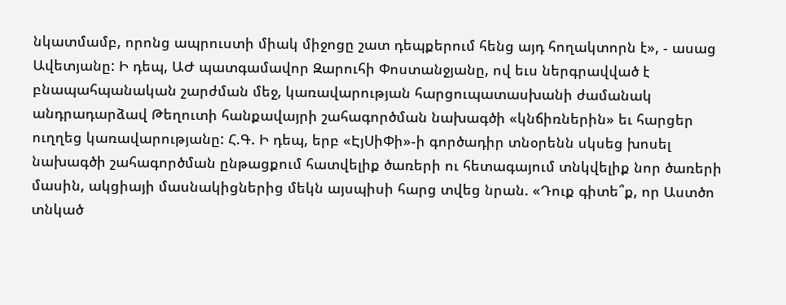նկատմամբ, որոնց ապրուստի միակ միջոցը շատ դեպքերում հենց այդ հողակտորն է», - ասաց Ավետյանը: Ի դեպ, ԱԺ պատգամավոր Զարուհի Փոստանջյանը, ով եւս ներգրավված է բնապահպանական շարժման մեջ, կառավարության հարցուպատասխանի ժամանակ անդրադարձավ Թեղուտի հանքավայրի շահագործման նախագծի «կնճիռներին» եւ հարցեր ուղղեց կառավարությանը: Հ.Գ. Ի դեպ, երբ «ԷյՍիՓի»-ի գործադիր տնօրենն սկսեց խոսել նախագծի շահագործման ընթացքում հատվելիք ծառերի ու հետագայում տնկվելիք նոր ծառերի մասին, ակցիայի մասնակիցներից մեկն այսպիսի հարց տվեց նրան. «Դուք գիտե՞ք, որ Աստծո տնկած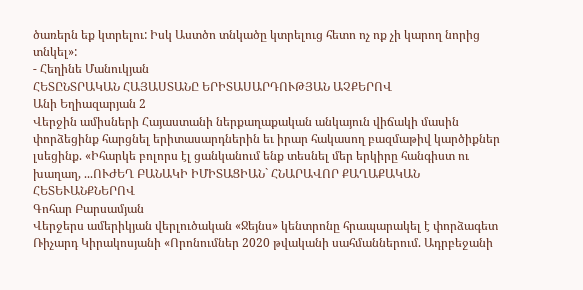ծառերն եք կտրելու: Իսկ Աստծո տնկածը կտրելուց հետո ոչ ոք չի կարող նորից տնկել»:
- Հեղինե Մանուկյան
ՀԵՏԸՆՏՐԱԿԱՆ ՀԱՅԱՍՏԱՆԸ ԵՐԻՏԱՍԱՐԴՈՒԹՅԱՆ ԱՉՔԵՐՈՎ
Անի Եղիազարյան 2
Վերջին ամիսների Հայաստանի ներքաղաքական անկայուն վիճակի մասին փորձեցինք հարցնել երիտասարդներին եւ իրար հակասող բազմաթիվ կարծիքներ լսեցինք. «Իհարկե բոլորս էլ ցանկանում ենք տեսնել մեր երկիրը հանգիստ ու խաղաղ, ...ՈՒԺԵՂ ԲԱՆԱԿԻ ԻՄԻՏԱՑԻԱՆ` ՀՆԱՐԱՎՈՐ ՔԱՂԱՔԱԿԱՆ ՀԵՏԵՒԱՆՔՆԵՐՈՎ
Գոհար Բարսամյան
Վերջերս ամերիկյան վերլուծական «Ջեյնս» կենտրոնը հրապարակել է փորձագետ Ռիչարդ Կիրակոսյանի «Որոնումներ 2020 թվականի սահմաններում. Ադրբեջանի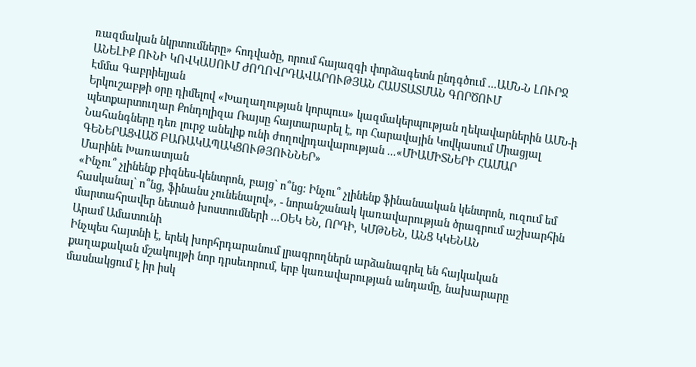ռազմական նկրտումները» հոդվածը, որում հայազգի փորձագետն ընդգծում ...ԱՄՆ-Ն ԼՈՒՐՋ ԱՆԵԼԻՔ ՈՒՆԻ ԿՈՎԿԱՍՈՒՄ ԺՈՂՈՎՐԴԱՎԱՐՈՒԹՅԱՆ ՀԱՍՏԱՏՄԱՆ ԳՈՐԾՈՒՄ
Էմմա Գաբրիելյան
Երկուշաբթի օրը դիմելով «Խաղաղության կորպուս» կազմակերպության ղեկավարներին ԱՄՆ-ի պետքարտուղար Քոնդոլիզա Ռայսը հայտարարել է, որ Հարավային Կովկասում Միացյալ Նահանգները դեռ լուրջ անելիք ունի ժողովրդավարության ...«ՄԻԱՄԻՏՆԵՐԻ ՀԱՄԱՐ ԳԵՆԵՐԱՑՎԱԾ ԲԱՌԱԿԱՊԱԿՑՈՒԹՅՈՒՆՆԵՐ»
Մարինե Խառատյան
«Ինչու՞ չլինենք բիզնես-կենտրոն, բայց` ո՞նց: Ինչու՞ չլինենք ֆինանսական կենտրոն, ուզում եմ հասկանալ` ո՞նց, ֆինանս չունենալով», - նորանշանակ կառավարության ծրագրում աշխարհին մարտահրավեր նետած խոստումների ...ՕԵԿ ԵՆ, ՈՐԴԻ, ԿՄԹՆԵՆ, ԱՆՑ ԿԿԵՆԱՆ
Արամ Ամատունի
Ինչպես հայտնի է, երեկ խորհրդարանում լրագրողներն արձանագրել են հայկական քաղաքական մշակույթի նոր դրսեւորում, երբ կառավարության անդամը, նախարարը մասնակցում է իր իսկ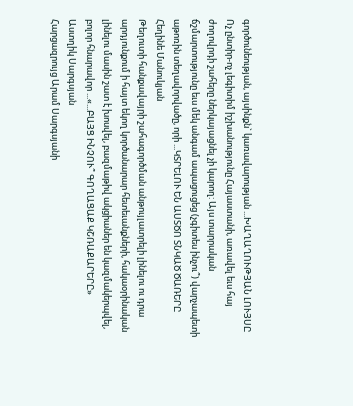գործունեության, այսինքն` կառավարության ...ԽԱՂԱՂՈՒԹՅԱՆ ԼՈՒՅՍԸ
Ոչ ընտիր-ոչ լեգիտիմ իշխանությունը Հայաստանի, առավել եւս հայ ժողովրդի շահերը ներկայացնել չի կարող: Այս տարրական ճշմարտությունը եւս մեկ անգամ ապացուցեց (չգիտես ինչու՞) վարչապետի աթոռին տեղավորվածը, որի ...ԿՏՐԵԼՈՒ ԵՆ ԱՍՏԾՈ ՏՆԿԱԾ ԾԱՌԵՐԸ
Հեղինե Մանուկյան
Թեղուտի հանքավայրի շահագործման անթույլատրելի լինելու ու դրա արդյունքում ի հայտ եկող կործանարար հետեւանքների, հակաօրինական լինելու մասին շատ է խոսվել, բազմաթիվ ակցիաներ են կազմակերպվել, բոլոր հնարավոր ...«...ԲԱՅՑ ԻՆՉՈՒ՞ ԳՈՂԱՑԱՔ ԿՇՌԱՔԱՐԵՐԸ»
Աստղիկ Սարգսյան
Հարցազրույց Արամ Սարգսյանի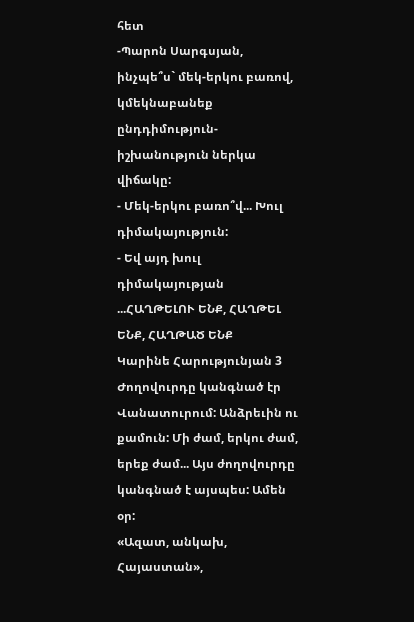հետ
-Պարոն Սարգսյան, ինչպե՞ս` մեկ-երկու բառով, կմեկնաբանեք ընդդիմություն-իշխանություն ներկա վիճակը:
- Մեկ-երկու բառո՞վ... Խուլ դիմակայություն:
- Եվ այդ խուլ դիմակայության ...ՀԱՂԹԵԼՈՒ ԵՆՔ, ՀԱՂԹԵԼ ԵՆՔ, ՀԱՂԹԱԾ ԵՆՔ
Կարինե Հարությունյան 3
Ժողովուրդը կանգնած էր Վանատուրում: Անձրեւին ու քամուն: Մի ժամ, երկու ժամ, երեք ժամ... Այս ժողովուրդը կանգնած է այսպես: Ամեն օր:
«Ազատ, անկախ, Հայաստան»,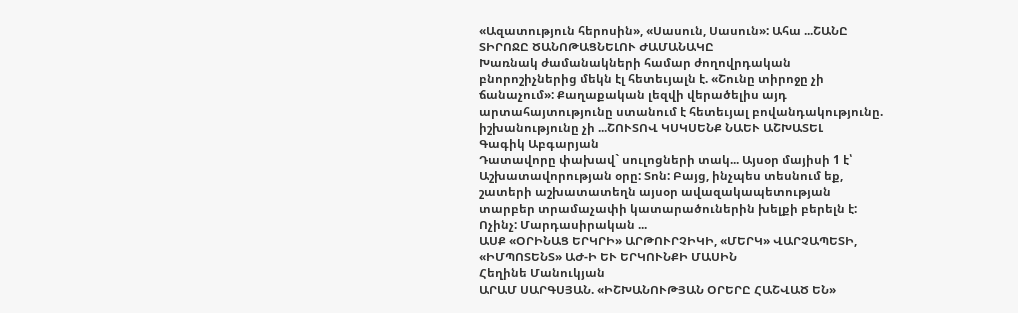«Ազատություն հերոսին», «Սասուն, Սասուն»: Ահա ...ՇԱՆԸ ՏԻՐՈՋԸ ԾԱՆՈԹԱՑՆԵԼՈՒ ԺԱՄԱՆԱԿԸ
Խառնակ ժամանակների համար ժողովրդական բնորոշիչներից մեկն էլ հետեւյալն է. «Շունը տիրոջը չի ճանաչում»: Քաղաքական լեզվի վերածելիս այդ արտահայտությունը ստանում է հետեւյալ բովանդակությունը. իշխանությունը չի ...ՇՈՒՏՈՎ ԿՍԿՍԵՆՔ ՆԱԵՒ ԱՇԽԱՏԵԼ
Գագիկ Աբգարյան
Դատավորը փախավ` սուլոցների տակ... Այսօր մայիսի 1 է՝ Աշխատավորության օրը: Տոն: Բայց, ինչպես տեսնում եք, շատերի աշխատատեղն այսօր ավազակապետության տարբեր տրամաչափի կատարածուներին խելքի բերելն է: Ոչինչ: Մարդասիրական ...
ԱՍՔ «ՕՐԻՆԱՑ ԵՐԿՐԻ» ԱՐԹՈՒՐՉԻԿԻ, «ՄԵՐԿ» ՎԱՐՉԱՊԵՏԻ, «ԻՄՊՈՏԵՆՏ» ԱԺ-Ի ԵՒ ԵՐԿՈՒՆՔԻ ՄԱՍԻՆ
Հեղինե Մանուկյան
ԱՐԱՄ ՍԱՐԳՍՅԱՆ. «ԻՇԽԱՆՈՒԹՅԱՆ ՕՐԵՐԸ ՀԱՇՎԱԾ ԵՆ»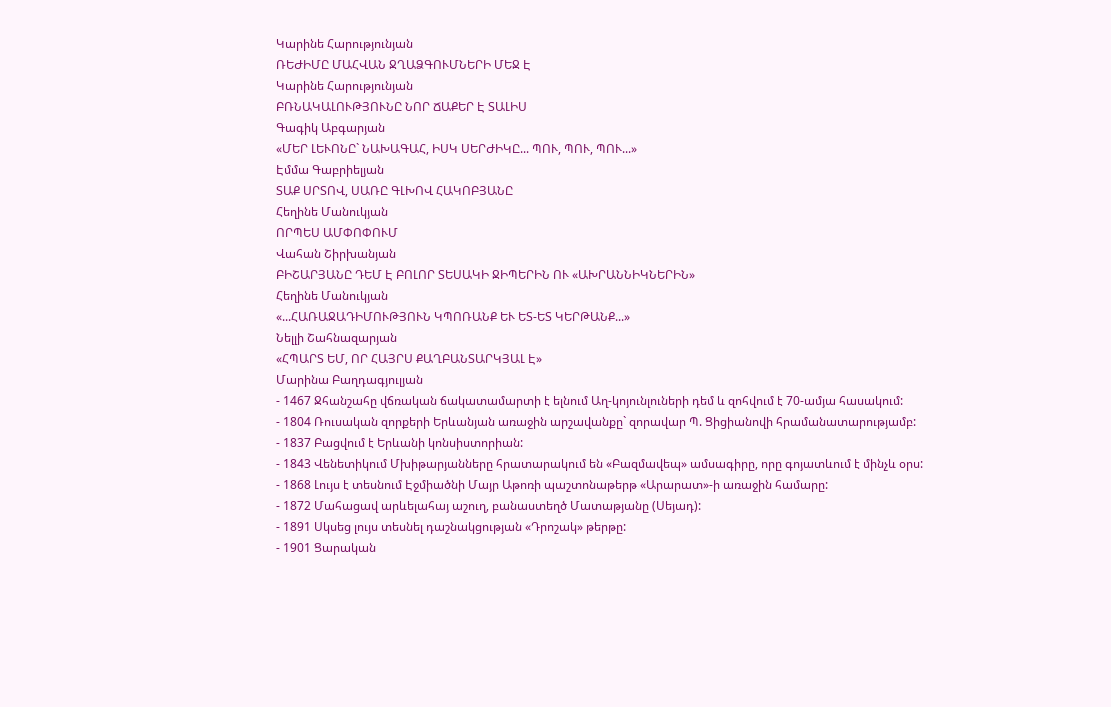Կարինե Հարությունյան
ՌԵԺԻՄԸ ՄԱՀՎԱՆ ՋՂԱՁԳՈՒՄՆԵՐԻ ՄԵՋ Է
Կարինե Հարությունյան
ԲՌՆԱԿԱԼՈՒԹՅՈՒՆԸ ՆՈՐ ՃԱՔԵՐ Է ՏԱԼԻՍ
Գագիկ Աբգարյան
«ՄԵՐ ԼԵՒՈՆԸ` ՆԱԽԱԳԱՀ, ԻՍԿ ՍԵՐԺԻԿԸ... ՊՈՒ, ՊՈՒ, ՊՈՒ...»
Էմմա Գաբրիելյան
ՏԱՔ ՍՐՏՈՎ, ՍԱՌԸ ԳԼԽՈՎ ՀԱԿՈԲՅԱՆԸ
Հեղինե Մանուկյան
ՈՐՊԵՍ ԱՄՓՈՓՈՒՄ
Վահան Շիրխանյան
ԲԻՇԱՐՅԱՆԸ ԴԵՄ Է ԲՈԼՈՐ ՏԵՍԱԿԻ ՋԻՊԵՐԻՆ ՈՒ «ԱԽՐԱՆՆԻԿՆԵՐԻՆ»
Հեղինե Մանուկյան
«...ՀԱՌԱՋԱԴԻՄՈՒԹՅՈՒՆ ԿՊՈՌԱՆՔ ԵՒ ԵՏ-ԵՏ ԿԵՐԹԱՆՔ...»
Նելլի Շահնազարյան
«ՀՊԱՐՏ ԵՄ, ՈՐ ՀԱՅՐՍ ՔԱՂԲԱՆՏԱՐԿՅԱԼ Է»
Մարինա Բաղդագյուլյան
- 1467 Ջհանշահը վճռական ճակատամարտի է ելնում Աղ-կոյունլուների դեմ և զոհվում է 70-ամյա հասակում:
- 1804 Ռուսական զորքերի Երևանյան առաջին արշավանքը` զորավար Պ. Ցիցիանովի հրամանատարությամբ:
- 1837 Բացվում է Երևանի կոնսիստորիան:
- 1843 Վենետիկում Մխիթարյանները հրատարակում են «Բազմավեպ» ամսագիրը, որը գոյատևում է մինչև օրս:
- 1868 Լույս է տեսնում Էջմիածնի Մայր Աթոռի պաշտոնաթերթ «Արարատ»-ի առաջին համարը:
- 1872 Մահացավ արևելահայ աշուղ, բանաստեղծ Մատաթյանը (Սեյադ):
- 1891 Սկսեց լույս տեսնել դաշնակցության «Դրոշակ» թերթը:
- 1901 Ցարական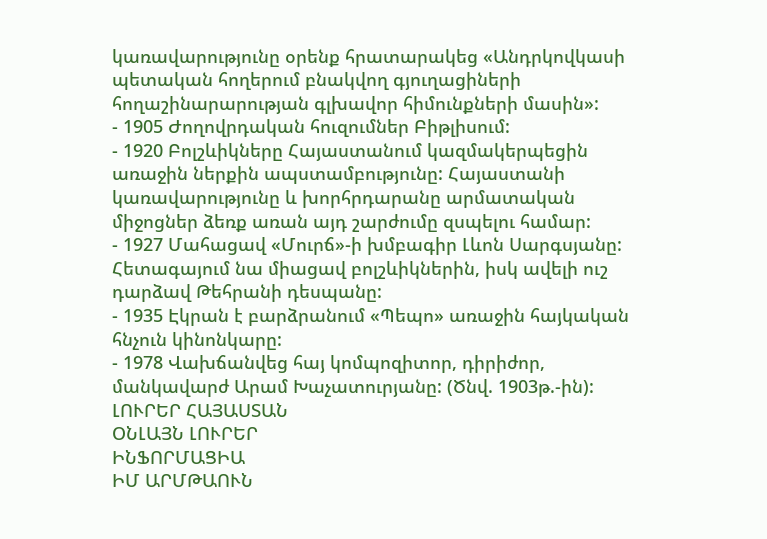կառավարությունը օրենք հրատարակեց «Անդրկովկասի պետական հողերում բնակվող գյուղացիների հողաշինարարության գլխավոր հիմունքների մասին»:
- 1905 Ժողովրդական հուզումներ Բիթլիսում:
- 1920 Բոլշևիկները Հայաստանում կազմակերպեցին առաջին ներքին ապստամբությունը: Հայաստանի կառավարությունը և խորհրդարանը արմատական միջոցներ ձեռք առան այդ շարժումը զսպելու համար:
- 1927 Մահացավ «Մուրճ»-ի խմբագիր Լևոն Սարգսյանը: Հետագայում նա միացավ բոլշևիկներին, իսկ ավելի ուշ դարձավ Թեհրանի դեսպանը:
- 1935 Էկրան է բարձրանում «Պեպո» առաջին հայկական հնչուն կինոնկարը:
- 1978 Վախճանվեց հայ կոմպոզիտոր, դիրիժոր, մանկավարժ Արամ Խաչատուրյանը: (Ծնվ. 1903թ.-ին):
ԼՈՒՐԵՐ ՀԱՅԱՍՏԱՆ
ՕՆԼԱՅՆ ԼՈՒՐԵՐ
ԻՆՖՈՐՄԱՑԻԱ
ԻՄ ԱՐՄԹԱՈՒՆ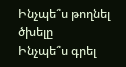Ինչպե՞ս թողնել ծխելը
Ինչպե՞ս գրել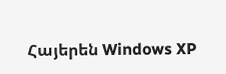Հայերեն Windows XP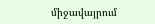միջավայրում